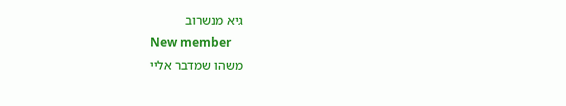גיא מנשרוב
New member
משהו שמדבר אליי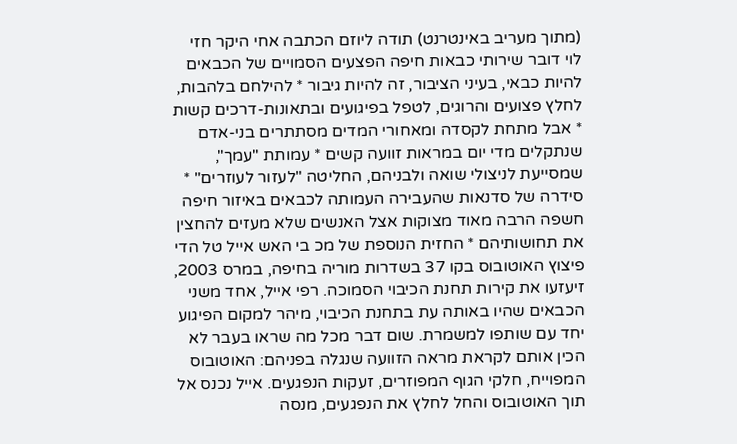(מתוך מעריב באינטרנט) תודה ליוזם הכתבה אחי היקר חזי לוי דובר שירותי כבאות חיפה הפצעים הסמויים של הכבאים להיות כבאי, בעיני הציבור, זה להיות גיבור * להילחם בלהבות, לחלץ פצועים והרוגים, לטפל בפיגועים ובתאונות-דרכים קשות * אבל מתחת לקסדה ומאחורי המדים מסתתרים בני-אדם שנתקלים מדי יום במראות זוועה קשים * עמותת "עמך", שמסייעת לניצולי שואה ולבניהם, החליטה "לעזור לעוזרים" * סידרה של סדנאות שהעבירה העמותה לכבאים באיזור חיפה חשפה הרבה מאוד מצוקות אצל האנשים שלא מעזים להחצין את תחושותיהם * החזית הנוספת של מכ בי האש אייל טל הדי פיצוץ האוטובוס בקו 37 בשדרות מוריה בחיפה, במרס 2003, זיעזעו את קירות תחנת הכיבוי הסמוכה. רפי אייל, אחד משני הכבאים שהיו באותה עת בתחנת הכיבוי, מיהר למקום הפיגוע יחד עם שותפו למשמרת. שום דבר מכל מה שראו בעבר לא הכין אותם לקראת מראה הזוועה שנגלה בפניהם: האוטובוס המפוייח, חלקי הגוף המפוזרים, זעקות הנפגעים. אייל נכנס אל תוך האוטובוס והחל לחלץ את הנפגעים, מנסה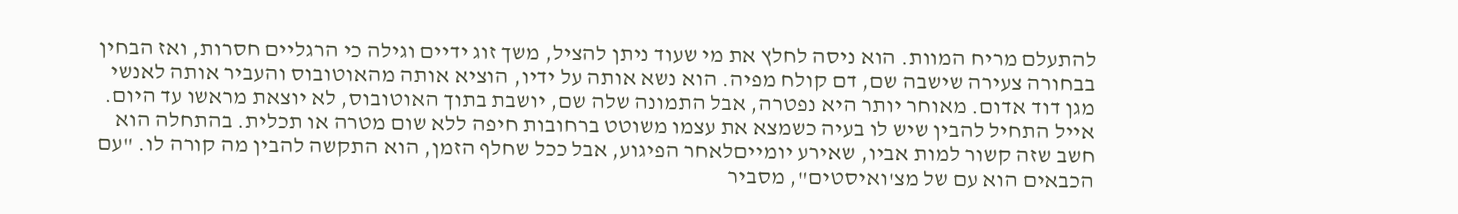להתעלם מריח המוות. הוא ניסה לחלץ את מי שעוד ניתן להציל, משך זוג ידיים וגילה כי הרגליים חסרות, ואז הבחין בבחורה צעירה שישבה שם, דם קולח מפיה. הוא נשא אותה על ידיו, הוציא אותה מהאוטובוס והעביר אותה לאנשי מגן דוד אדום. מאוחר יותר היא נפטרה, אבל התמונה שלה שם, יושבת בתוך האוטובוס, לא יוצאת מראשו עד היום. אייל התחיל להבין שיש לו בעיה כשמצא את עצמו משוטט ברחובות חיפה ללא שום מטרה או תכלית. בהתחלה הוא חשב שזה קשור למות אביו, שאירע יומייםלאחר הפיגוע, אבל ככל שחלף הזמן, הוא התקשה להבין מה קורה לו. "עם הכבאים הוא עם של מצ'ואיסטים", מסביר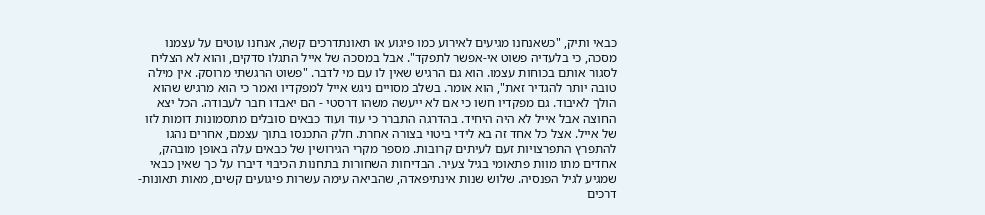כבאי ותיק, "כשאנחנו מגיעים לאירוע כמו פיגוע או תאונתדרכים קשה, אנחנו עוטים על עצמנו מסכה, כי בלעדיה פשוט אי-אפשר לתפקד". אבל במסכה של אייל התגלו סדקים, והוא לא הצליח לסגור אותם בכוחות עצמו. הוא גם הרגיש שאין לו עם מי לדבר. "פשוט הרגשתי מרוסק. אין מילה טובה יותר להגדיר זאת", הוא אומר. בשלב מסויים ניגש אייל למפקדיו ואמר כי הוא מרגיש שהוא הולך לאיבוד. גם מפקדיו חשו כי אם לא ייעשה משהו דרסטי - הם יאבדו חבר לעבודה. הכל יצא החוצה אבל אייל לא היה היחיד. בהדרגה התברר כי עוד ועוד כבאים סובלים מתסמונות דומות לזו של אייל. אצל כל אחד זה בא לידי ביטוי בצורה אחרת. חלק התכנסו בתוך עצמם, אחרים נהגו להתפרץ התפרצויות זעם לעיתים קרובות. מספר מקרי הגירושין של כבאים עלה באופן מובהק, אחדים מתו מוות פתאומי בגיל צעיר. הבדיחות השחורות בתחנות הכיבוי דיברו על כך שאין כבאי שמגיע לגיל הפנסיה. שלוש שנות אינתיפאדה, שהביאה עימה עשרות פיגועים קשים, מאות תאונות-דרכים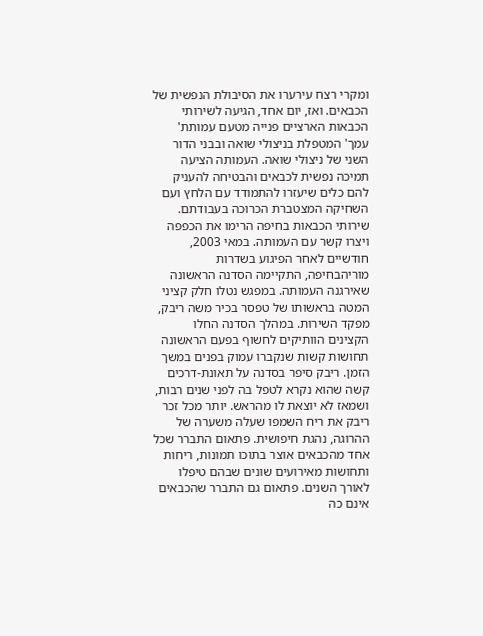ומקרי רצח עירערו את הסיבולת הנפשית של הכבאים. ואז, יום אחד, הגיעה לשירותי הכבאות הארציים פנייה מטעם עמותת' עמך' המטפלת בניצולי שואה ובבני הדור השני של ניצולי שואה. העמותה הציעה תמיכה נפשית לכבאים והבטיחה להעניק להם כלים שיעזרו להתמודד עם הלחץ ועם השחיקה המצטברת הכרוכה בעבודתם. שירותי הכבאות בחיפה הרימו את הכפפה ויצרו קשר עם העמותה. במאי 2003, חודשיים לאחר הפיגוע בשדרות מוריהבחיפה, התקיימה הסדנה הראשונה שאירגנה העמותה. במפגש נטלו חלק קציני המטה בראשותו של טפסר בכיר משה ריבק, מפקד השירות. במהלך הסדנה החלו הקצינים הוותיקים לחשוף בפעם הראשונה תחושות קשות שנקברו עמוק בפנים במשך הזמן. ריבק סיפר בסדנה על תאונת-דרכים קשה שהוא נקרא לטפל בה לפני שנים רבות, ושמאז לא יוצאת לו מהראש. יותר מכל זכר ריבק את ריח השמפו שעלה משערה של ההרוגה, נהגת חיפושית. פתאום התברר שכל אחד מהכבאים אוצר בתוכו תמונות, ריחות ותחושות מאירועים שונים שבהם טיפלו לאורך השנים. פתאום גם התברר שהכבאים אינם כה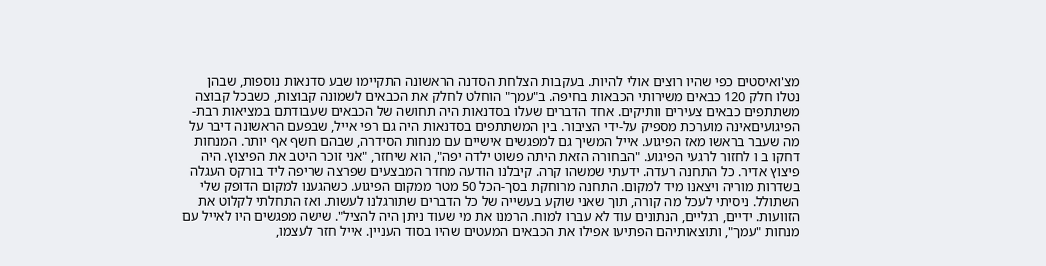מצ'ואיסטים כפי שהיו רוצים אולי להיות. בעקבות הצלחת הסדנה הראשונה התקיימו שבע סדנאות נוספות, שבהן נטלו חלק 120 כבאים משירותי הכבאות בחיפה. ב"עמך" הוחלט לחלק את הכבאים לשמונה קבוצות, כשבכל קבוצה משתתפים כבאים צעירים וותיקים. אחד הדברים שעלו בסדנאות היה תחושה של הכבאים שעבודתם במציאות רבת-הפיגועיםאינה מוערכת מספיק על-ידי הציבור. בין המשתתפים בסדנאות היה גם רפי אייל, שבפעם הראשונה דיבר על מה שעבר בראשו מאז הפיגוע. אייל המשיך גם למפגשים אישיים עם מנחות הסידרה, שבהם חשף אף יותר. המנחות דחקו ב ו לחזור לרגעי הפיגוע. "הבחורה הזאת היתה פשוט ילדה יפה", הוא שיחזר, "אני זוכר היטב את הפיצוץ. היה פיצוץ אדיר. כל התחנה רעדה. ידעתי שמשהו קרה. קיבלנו הודעה מחדר המבצעים שפרצה שריפה ליד בורקס העגלה בשדרות מוריה ויצאנו מיד למקום. התחנה מרוחקת בסך-הכל 50 מטר ממקום הפיגוע. כשהגענו למקום הדופק שלי השתולל. ניסיתי לעכל מה קורה, תוך שאני שוקע בעשייה של כל הדברים שתורגלנו לעשות. ואז התחלתי לקלוט את הזוועות. ידיים, רגליים, הנתונים עוד לא עברו למוח. הרמנו את מי שעוד ניתן היה להציל". שישה מפגשים היו לאייל עם מנחות "עמך", ותוצאותיהם הפתיעו אפילו את הכבאים המעטים שהיו בסוד העניין. אייל חזר לעצמו,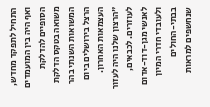התחיל לתפקד מחדש, ואף היה בין המועמדים הסופיים להדלקת משואה בטקס הדלקת המשואות השנתי בהר הרצל בירושלים ביום העצמאות האחרון. "הרצון שלנו היה לעזור לעוזרים. לכבאים, לאנשי מגן-דוד-אדום ולעובדי חדרי המיון בבתי-החולים שנחשפים למראות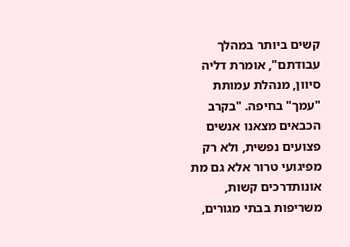קשים ביותר במהלך עבודתם", אומרת דליה סיוון, מנהלת עמותת "עמך" בחיפה. "בקרב הכבאים מצאנו אנשים פצועים נפשית, ולא רק מפיגועי טרור אלא גם מת אונותדרכים קשות, משריפות בבתי מגורים,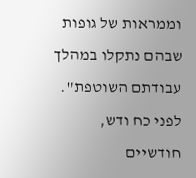וממראות של גופות שבהם נתקלו במהלך עבודתם השוטפת". לפני כח ודש, חודשיים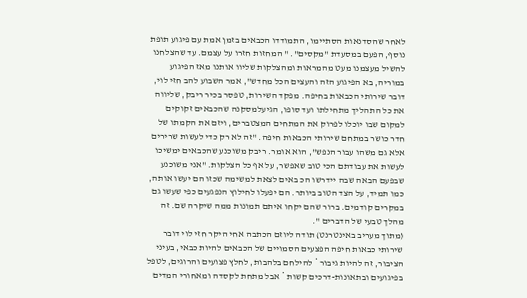לאחר שהסדנאות הסתיימו, התמודדו הכבאים בזמן אמת עם פיגוע תופת נוסף, הפעם במסעדת "מקסים". " המחזות חזרו על עצמם. עד שהצלחנו להשיל מעצמנו מעט מהמראות ומהצלקות שליוו אותנו מאז הפיגוע במוריה, בא הפיגוע הזה והעצים הכל מחדש", אמר השבוע להב חזי לוי, דובר שירותי הכבאות בחיפה. מפקד השירות, טפסר בכיר ריבק, שליווה את כל התהליך מתחילתו ועד סופו, הגיעלמסקנה שהכבאים זקוקים למקום שבו יוכלו לפרוק את המתחים המצטברים, ויזם את הקמתו של חדר כושר במתחם שירותי הכבאות חיפה. "זה לא רק כדי לעשות שרירים אלא גם משהו עבור הנפש", הוא אומר. ריבק משוכנע שהכבאים ימשיכו לעשות את עבודתם הכי טוב שאפשר, על אף כל הצלקות. "אני משוכנע שבפעם הבאה שבה יידרשו הכ באים לצאת למשימה שכזו הם יעשו אותה, כמו תמיד, על הצד הטוב ביותר. הם יפעלו לחילוץ הנפגעים כפי שעשו גם במקרים קודמים. ברור שהם יקחו איתם תמונות ממה שיקרה שם. זה מהלך טבעי של הדברים ".
(מתוך מעריב באינטרנט) תודה ליוזם הכתבה אחי היקר חזי לוי דובר שירותי כבאות חיפה הפצעים הסמויים של הכבאים להיות כבאי, בעיני הציבור, זה להיות גיבור * להילחם בלהבות, לחלץ פצועים והרוגים, לטפל בפיגועים ובתאונות-דרכים קשות * אבל מתחת לקסדה ומאחורי המדים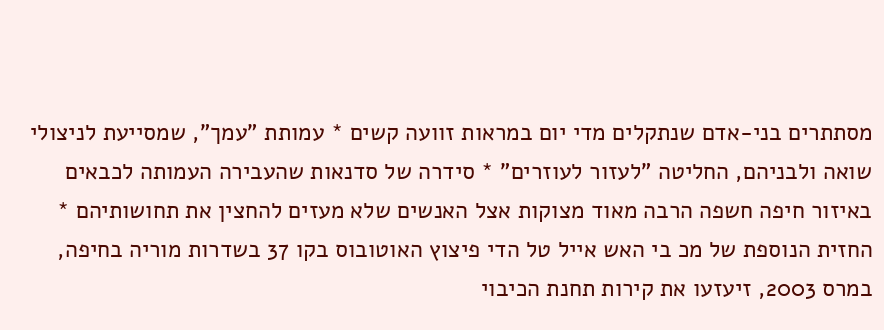מסתתרים בני-אדם שנתקלים מדי יום במראות זוועה קשים * עמותת "עמך", שמסייעת לניצולי שואה ולבניהם, החליטה "לעזור לעוזרים" * סידרה של סדנאות שהעבירה העמותה לכבאים באיזור חיפה חשפה הרבה מאוד מצוקות אצל האנשים שלא מעזים להחצין את תחושותיהם * החזית הנוספת של מכ בי האש אייל טל הדי פיצוץ האוטובוס בקו 37 בשדרות מוריה בחיפה, במרס 2003, זיעזעו את קירות תחנת הכיבוי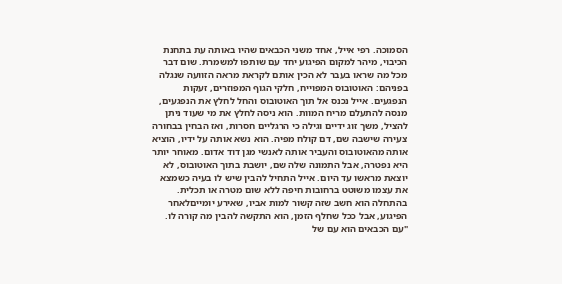הסמוכה. רפי אייל, אחד משני הכבאים שהיו באותה עת בתחנת הכיבוי, מיהר למקום הפיגוע יחד עם שותפו למשמרת. שום דבר מכל מה שראו בעבר לא הכין אותם לקראת מראה הזוועה שנגלה בפניהם: האוטובוס המפוייח, חלקי הגוף המפוזרים, זעקות הנפגעים. אייל נכנס אל תוך האוטובוס והחל לחלץ את הנפגעים, מנסה להתעלם מריח המוות. הוא ניסה לחלץ את מי שעוד ניתן להציל, משך זוג ידיים וגילה כי הרגליים חסרות, ואז הבחין בבחורה צעירה שישבה שם, דם קולח מפיה. הוא נשא אותה על ידיו, הוציא אותה מהאוטובוס והעביר אותה לאנשי מגן דוד אדום. מאוחר יותר היא נפטרה, אבל התמונה שלה שם, יושבת בתוך האוטובוס, לא יוצאת מראשו עד היום. אייל התחיל להבין שיש לו בעיה כשמצא את עצמו משוטט ברחובות חיפה ללא שום מטרה או תכלית. בהתחלה הוא חשב שזה קשור למות אביו, שאירע יומייםלאחר הפיגוע, אבל ככל שחלף הזמן, הוא התקשה להבין מה קורה לו. "עם הכבאים הוא עם של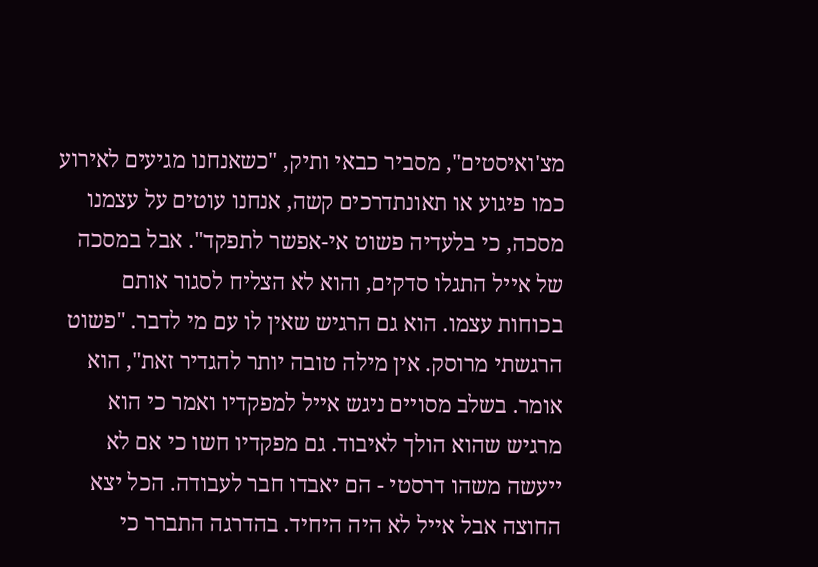מצ'ואיסטים", מסביר כבאי ותיק, "כשאנחנו מגיעים לאירוע כמו פיגוע או תאונתדרכים קשה, אנחנו עוטים על עצמנו מסכה, כי בלעדיה פשוט אי-אפשר לתפקד". אבל במסכה של אייל התגלו סדקים, והוא לא הצליח לסגור אותם בכוחות עצמו. הוא גם הרגיש שאין לו עם מי לדבר. "פשוט הרגשתי מרוסק. אין מילה טובה יותר להגדיר זאת", הוא אומר. בשלב מסויים ניגש אייל למפקדיו ואמר כי הוא מרגיש שהוא הולך לאיבוד. גם מפקדיו חשו כי אם לא ייעשה משהו דרסטי - הם יאבדו חבר לעבודה. הכל יצא החוצה אבל אייל לא היה היחיד. בהדרגה התברר כי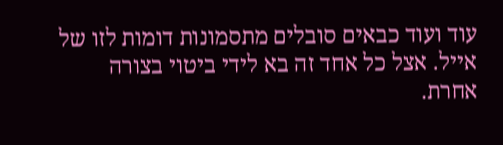עוד ועוד כבאים סובלים מתסמונות דומות לזו של אייל. אצל כל אחד זה בא לידי ביטוי בצורה אחרת.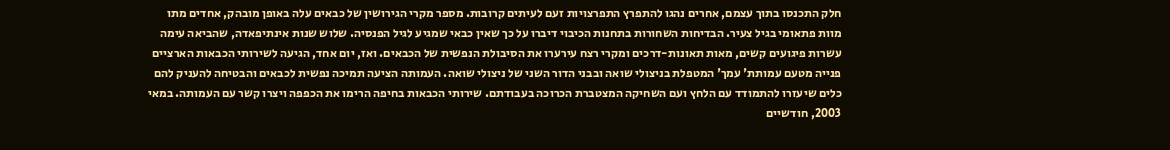חלק התכנסו בתוך עצמם, אחרים נהגו להתפרץ התפרצויות זעם לעיתים קרובות. מספר מקרי הגירושין של כבאים עלה באופן מובהק, אחדים מתו מוות פתאומי בגיל צעיר. הבדיחות השחורות בתחנות הכיבוי דיברו על כך שאין כבאי שמגיע לגיל הפנסיה. שלוש שנות אינתיפאדה, שהביאה עימה עשרות פיגועים קשים, מאות תאונות-דרכים ומקרי רצח עירערו את הסיבולת הנפשית של הכבאים. ואז, יום אחד, הגיעה לשירותי הכבאות הארציים פנייה מטעם עמותת' עמך' המטפלת בניצולי שואה ובבני הדור השני של ניצולי שואה. העמותה הציעה תמיכה נפשית לכבאים והבטיחה להעניק להם כלים שיעזרו להתמודד עם הלחץ ועם השחיקה המצטברת הכרוכה בעבודתם. שירותי הכבאות בחיפה הרימו את הכפפה ויצרו קשר עם העמותה. במאי 2003, חודשיים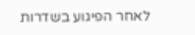לאחר הפיגוע בשדרות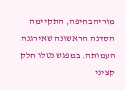מוריהבחיפה, התקיימה הסדנה הראשונה שאירגנה העמותה. במפגש נטלו חלק קציני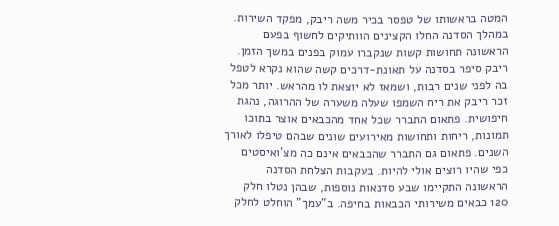המטה בראשותו של טפסר בכיר משה ריבק, מפקד השירות. במהלך הסדנה החלו הקצינים הוותיקים לחשוף בפעם הראשונה תחושות קשות שנקברו עמוק בפנים במשך הזמן. ריבק סיפר בסדנה על תאונת-דרכים קשה שהוא נקרא לטפל בה לפני שנים רבות, ושמאז לא יוצאת לו מהראש. יותר מכל זכר ריבק את ריח השמפו שעלה משערה של ההרוגה, נהגת חיפושית. פתאום התברר שכל אחד מהכבאים אוצר בתוכו תמונות, ריחות ותחושות מאירועים שונים שבהם טיפלו לאורך השנים. פתאום גם התברר שהכבאים אינם כה מצ'ואיסטים כפי שהיו רוצים אולי להיות. בעקבות הצלחת הסדנה הראשונה התקיימו שבע סדנאות נוספות, שבהן נטלו חלק 120 כבאים משירותי הכבאות בחיפה. ב"עמך" הוחלט לחלק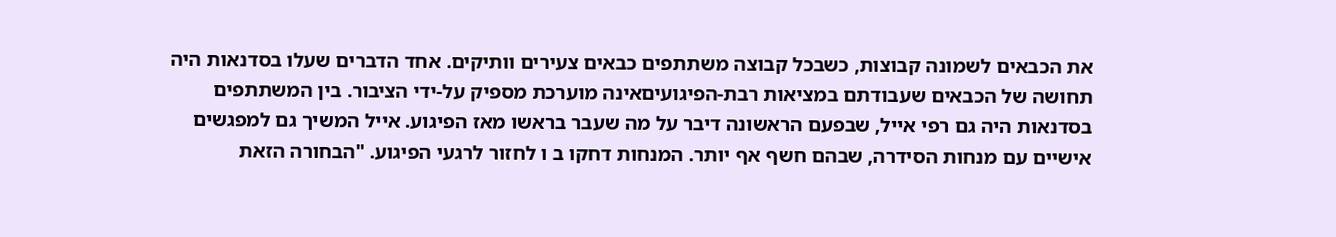את הכבאים לשמונה קבוצות, כשבכל קבוצה משתתפים כבאים צעירים וותיקים. אחד הדברים שעלו בסדנאות היה תחושה של הכבאים שעבודתם במציאות רבת-הפיגועיםאינה מוערכת מספיק על-ידי הציבור. בין המשתתפים בסדנאות היה גם רפי אייל, שבפעם הראשונה דיבר על מה שעבר בראשו מאז הפיגוע. אייל המשיך גם למפגשים אישיים עם מנחות הסידרה, שבהם חשף אף יותר. המנחות דחקו ב ו לחזור לרגעי הפיגוע. "הבחורה הזאת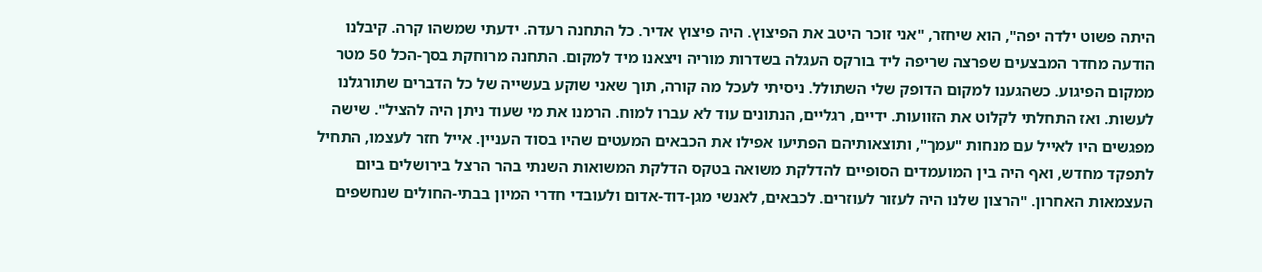היתה פשוט ילדה יפה", הוא שיחזר, "אני זוכר היטב את הפיצוץ. היה פיצוץ אדיר. כל התחנה רעדה. ידעתי שמשהו קרה. קיבלנו הודעה מחדר המבצעים שפרצה שריפה ליד בורקס העגלה בשדרות מוריה ויצאנו מיד למקום. התחנה מרוחקת בסך-הכל 50 מטר ממקום הפיגוע. כשהגענו למקום הדופק שלי השתולל. ניסיתי לעכל מה קורה, תוך שאני שוקע בעשייה של כל הדברים שתורגלנו לעשות. ואז התחלתי לקלוט את הזוועות. ידיים, רגליים, הנתונים עוד לא עברו למוח. הרמנו את מי שעוד ניתן היה להציל". שישה מפגשים היו לאייל עם מנחות "עמך", ותוצאותיהם הפתיעו אפילו את הכבאים המעטים שהיו בסוד העניין. אייל חזר לעצמו, התחיל לתפקד מחדש, ואף היה בין המועמדים הסופיים להדלקת משואה בטקס הדלקת המשואות השנתי בהר הרצל בירושלים ביום העצמאות האחרון. "הרצון שלנו היה לעזור לעוזרים. לכבאים, לאנשי מגן-דוד-אדום ולעובדי חדרי המיון בבתי-החולים שנחשפים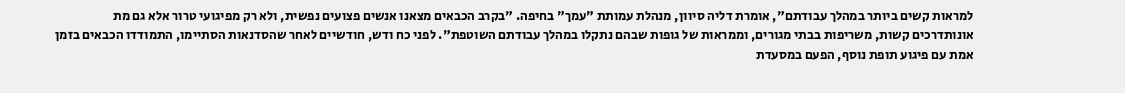למראות קשים ביותר במהלך עבודתם", אומרת דליה סיוון, מנהלת עמותת "עמך" בחיפה. "בקרב הכבאים מצאנו אנשים פצועים נפשית, ולא רק מפיגועי טרור אלא גם מת אונותדרכים קשות, משריפות בבתי מגורים, וממראות של גופות שבהם נתקלו במהלך עבודתם השוטפת". לפני כח ודש, חודשיים לאחר שהסדנאות הסתיימו, התמודדו הכבאים בזמן אמת עם פיגוע תופת נוסף, הפעם במסעדת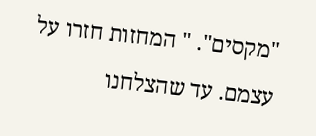"מקסים". " המחזות חזרו על עצמם. עד שהצלחנו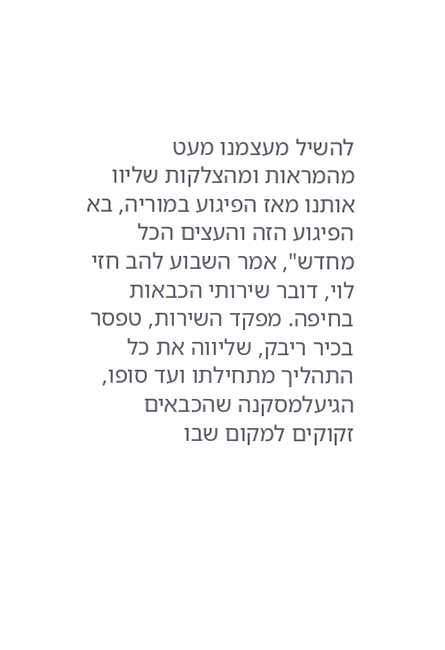להשיל מעצמנו מעט מהמראות ומהצלקות שליוו אותנו מאז הפיגוע במוריה, בא הפיגוע הזה והעצים הכל מחדש", אמר השבוע להב חזי לוי, דובר שירותי הכבאות בחיפה. מפקד השירות, טפסר בכיר ריבק, שליווה את כל התהליך מתחילתו ועד סופו, הגיעלמסקנה שהכבאים זקוקים למקום שבו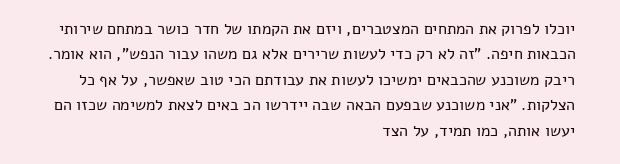יוכלו לפרוק את המתחים המצטברים, ויזם את הקמתו של חדר כושר במתחם שירותי הכבאות חיפה. "זה לא רק כדי לעשות שרירים אלא גם משהו עבור הנפש", הוא אומר. ריבק משוכנע שהכבאים ימשיכו לעשות את עבודתם הכי טוב שאפשר, על אף כל הצלקות. "אני משוכנע שבפעם הבאה שבה יידרשו הכ באים לצאת למשימה שכזו הם יעשו אותה, כמו תמיד, על הצד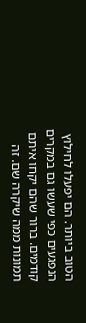הטוב ביותר. הם יפעלו לחילוץ הנפגעים כפי שעשו גם במקרים קודמים. ברור שהם יקחו איתם תמונות ממה שיקרה שם. זה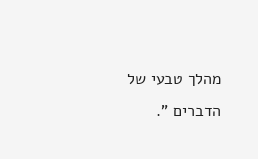מהלך טבעי של הדברים ".